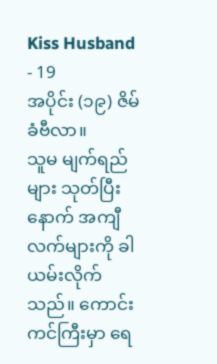Kiss Husband - 19
အပိုင်း (၁၉) ဇိမ်ခံဗီလာ။
သူမ မျက်ရည်များ သုတ်ပြီးနောက် အကျီလက်များကို ခါယမ်းလိုက်သည်။ ကောင်းကင်ကြီးမှာ ရေ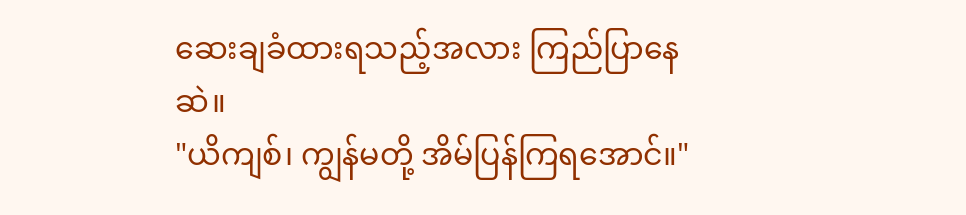ဆေးချခံထားရသည့်အလား ကြည်ပြာနေဆဲ။
"ယိကျစ်၊ ကျွန်မတို့ အိမ်ပြန်ကြရအောင်။"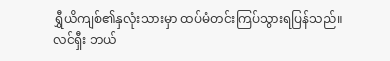ရွှီယိကျစ်၏နှလုံးသားမှာ ထပ်မံတင်းကြပ်သွားရပြန်သည်။ လင်ရှီး ဘယ်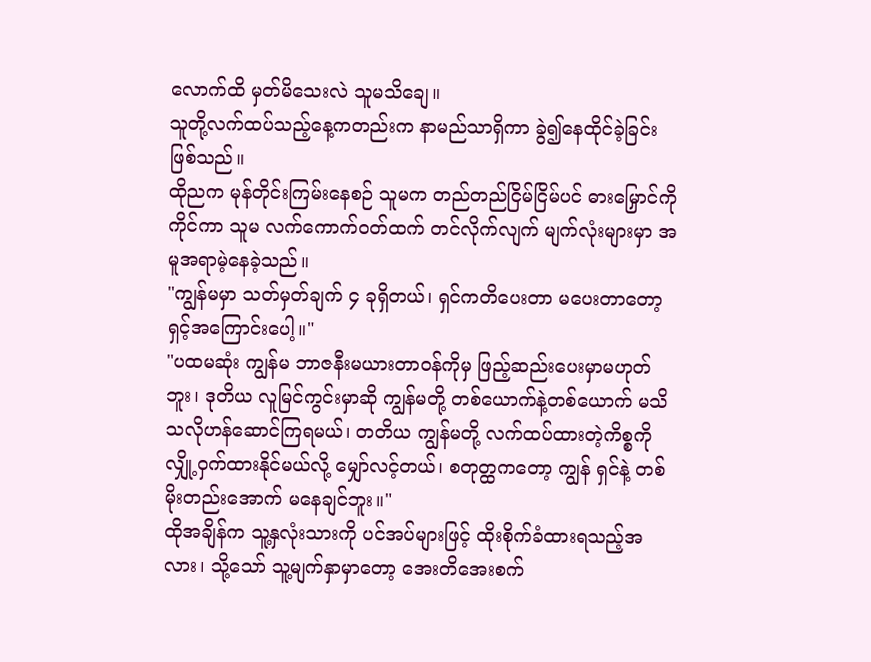လောက်ထိ မှတ်မိသေးလဲ သူမသိချေ။
သူတို့လက်ထပ်သည့်နေ့ကတည်းက နာမည်သာရှိကာ ခွဲ၍နေထိုင်ခဲ့ခြင်းဖြစ်သည်။
ထိုညက မုန်တိုင်းကြမ်းနေစဉ် သူမက တည်တည်ငြိမ်ငြိမ်ပင် ဓားမြှောင်ကိုကိုင်ကာ သူမ လက်ကောက်ဝတ်ထက် တင်လိုက်လျက် မျက်လုံးများမှာ အမူအရာမဲ့နေခဲ့သည်။
"ကျွန်မမှာ သတ်မှတ်ချက် ၄ ခုရှိတယ်၊ ရှင်ကတိပေးတာ မပေးတာတော့ ရှင့်အကြောင်းပေါ့။"
"ပထမဆုံး ကျွန်မ ဘာဇနီးမယားတာဝန်ကိုမှ ဖြည့်ဆည်းပေးမှာမဟုတ်ဘူး၊ ဒုတိယ လူမြင်ကွင်းမှာဆို ကျွန်မတို့ တစ်ယောက်နဲ့တစ်ယောက် မသိသလိုဟန်ဆောင်ကြရမယ်၊ တတိယ ကျွန်မတို့ လက်ထပ်ထားတဲ့ကိစ္စကို လျှို့ဝှက်ထားနိုင်မယ်လို့ မျှော်လင့်တယ်၊ စတုတ္ထကတော့ ကျွန် ရှင်နဲ့ တစ်မိုးတည်းအောက် မနေချင်ဘူး။"
ထိုအချိန်က သူ့နှလုံးသားကို ပင်အပ်များဖြင့် ထိုးစိုက်ခံထားရသည့်အလား၊ သို့သော် သူ့မျက်နှာမှာတော့ အေးတိအေးစက်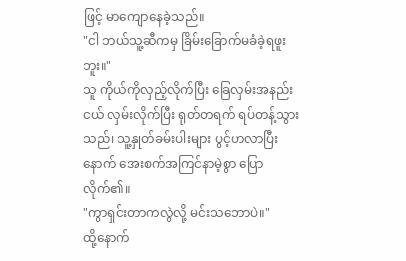ဖြင့် မာကျောနေခဲ့သည်။
"ငါ ဘယ်သူ့ဆီကမှ ခြိမ်းခြောက်မခံခဲ့ရဖူးဘူး။"
သူ ကိုယ်ကိုလှည့်လိုက်ပြီး ခြေလှမ်းအနည်းငယ် လှမ်းလိုက်ပြီး ရုတ်တရက် ရပ်တန့်သွားသည်၊ သူ့နှုတ်ခမ်းပါးများ ပွင့်ဟလာပြီးနောက် အေးစက်အကြင်နာမဲ့စွာ ပြောလိုက်၏။
"ကွာရှင်းတာကလွဲလို့ မင်းသဘောပဲ။"
ထို့နောက်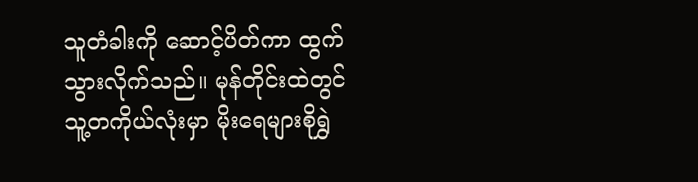သူတံခါးကို ဆောင့်ပိတ်ကာ ထွက်သွားလိုက်သည်။ မုန်တိုင်းထဲတွင် သူ့တကိုယ်လုံးမှာ မိုးရေများစိုရွှဲ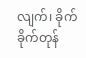လျက်၊ ခိုက်ခိုက်တုန်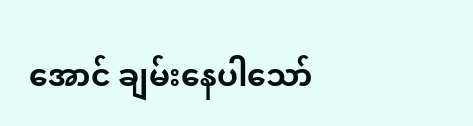အောင် ချမ်းနေပါသော်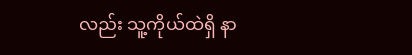လည်း သူ့ကိုယ်ထဲရှိ နာ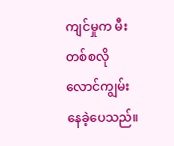ကျင်မှုက မီးတစ်စလို လောင်ကျွမ်းနေခဲ့ပေသည်။